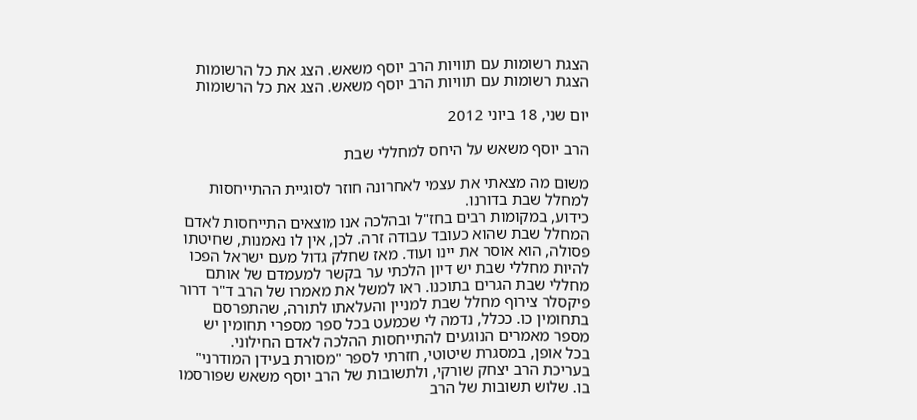הצגת רשומות עם תוויות הרב יוסף משאש. הצג את כל הרשומות
הצגת רשומות עם תוויות הרב יוסף משאש. הצג את כל הרשומות

יום שני, 18 ביוני 2012

הרב יוסף משאש על היחס למחללי שבת

משום מה מצאתי את עצמי לאחרונה חוזר לסוגיית ההתייחסות למחלל שבת בדורנו.
כידוע, במקומות רבים בחז"ל ובהלכה אנו מוצאים התייחסות לאדם המחלל שבת שהוא כעובד עבודה זרה. לכן, אין לו נאמנות, שחיטתו פסולה, הוא אוסר את יינו ועוד. מאז שחלק גדול מעם ישראל הפכו להיות מחללי שבת יש דיון הלכתי ער בקשר למעמדם של אותם מחללי שבת הגרים בתוכנו. ראו למשל את מאמרו של הרב ד"ר דרור פיקסלר צירוף מחלל שבת למניין והעלאתו לתורה, שהתפרסם בתחומין כו. ככלל, נדמה לי שכמעט בכל ספר מספרי תחומין יש מספר מאמרים הנוגעים להתייחסות ההלכה לאדם החילוני.
בכל אופן, במסגרת שיטוטי, חזרתי לספר "מסורת בעידן המודרני" בעריכת הרב יצחק שורקי, ולתשובות של הרב יוסף משאש שפורסמו בו. שלוש תשובות של הרב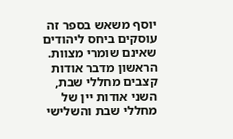יוסף משאש בספר זה עוסקים ביחס ליהודים שאינם שומרי מצוות. הראשון מדבר אודות קצבים מחללי שבת, השני אודות יין של מחללי שבת והשלישי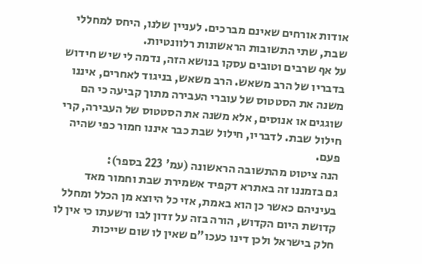אודות אורחים שאינם מברכים. לעניין שלנו, היחס למחללי שבת, שתי התשובות הראשונות רלוונטיות.
על אף שרבים וטובים עסקו בנושא הזה, נדמה לי שיש חידוש בדבריו של הרב משאש. הרב משאש, בניגוד לאחרים, איננו משנה את הסטטוס של עוברי העבירה מתוך קביעה כי הם שוגגים או אנוסים, אלא משנה את הסטטוס של העבירה, קרי חילול שבת. לדבריו, חילול שבת כבר איננו חמור כפי שהיה פעם.
הנה ציטוט מהתשובה הראשונה (עמ' 223 בספר):
גם בזמננו זה באתרא דקפיד אשמירת שבת וחמור מאד בעיניהם כאשר כן הוא באמת, אזי כל היוצא מן הכלל ומחלל קדושת היום הקדוש, הורה בזה על זדון לבו ורשעתו כי אין לו חלק בישראל ולכן דינו כעכו"ם שאין לו שום שייכות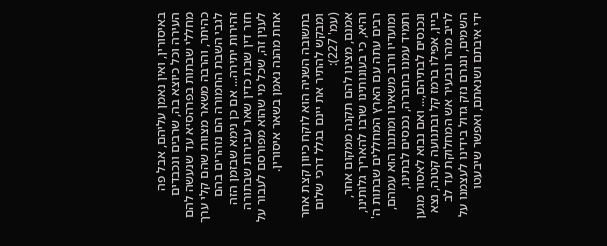באיסורין, ואין נאמן עליהם, אבל פה העירה וכל כיוצא בה, שרבים ונכבדים מחללי שבתות בפרהסיא עד שנעשה להם כהיתר, והרבה משאר מצוות שהם קלי ערך לגבי השבת החמורה הם נזהרים בהם זהירות יתירה... אם כן נימא שבזמן הזה חזר דין שבת כדין שאר עבירות שבתורה לענין זה, שכל מי שהוא מפורסם לעבור על אחת מהנה נאמן בשאר איסורין.

בתשובה השניה הוא לוקח כיוון קצת אחר ומבקש להתיר את יינם בגלל דרכי שלום (עמ' 227):
אמנם, מצינו להם תקנה ממקום אחר, והיא, כי בעונותינו שרבו להאריך גלותינו, רבים עתה עם הארץ המחללים שבתות ה' ומועדיו ורוב משאינו ומתננו הוא עמהם, ותמיד עמנו בחברה, נכנסים לבתינו, ונכנסים לבתיהם,... ואם נבוא לאסור מגען ביין, אפילו ברמז קל ובתנועה קטנה, נצא לריב מהר ונבעיר אש המחלוקת עד לב השמים, ונגרם נזק גדול בידינו לעצמנו על ידי איבתם ושנאתם, ואפשר שיבעטו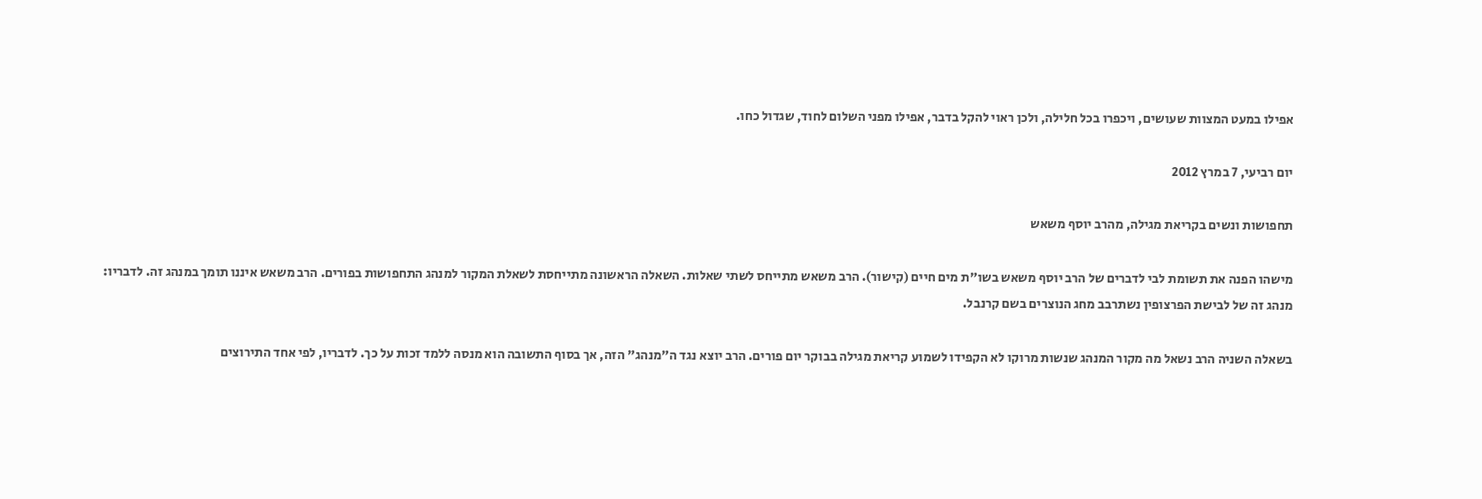אפילו במעט המצוות שעושים, ויכפרו בכל חלילה, ולכן ראוי להקל בדבר, אפילו מפני השלום לחוד, שגדול כחו.

יום רביעי, 7 במרץ 2012

תחפושות ונשים בקריאת מגילה, מהרב יוסף משאש

מישהו הפנה את תשומת לבי לדברים של הרב יוסף משאש בשו"ת מים חיים (קישור). הרב משאש מתייחס לשתי שאלות. השאלה הראשונה מתייחסת לשאלת המקור למנהג התחפושות בפורים. הרב משאש איננו תומך במנהג זה. לדבריו:
מנהג זה של לבישת הפרצופין נשתרבב מחג הנוצרים בשם קרנבל.

בשאלה השניה הרב נשאל מה מקור המנהג שנשות מרוקו לא הקפידו לשמוע קריאת מגילה בבוקר יום פורים. הרב יוצא נגד ה"מנהג" הזה, אך בסוף התשובה הוא מנסה ללמד זכות על כך. לדבריו, לפי אחד התירוצים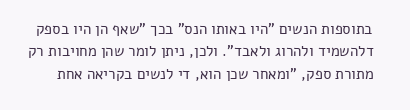בתוספות הנשים "היו באותו הנס" בכך "שאף הן היו בספק דלהשמיד ולהרוג ולאבד". ולכן, ניתן לומר שהן מחויבות רק מתורת ספק, "ומאחר שכן הוא, די לנשים בקריאה אחת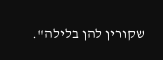שקורין להן בלילה".